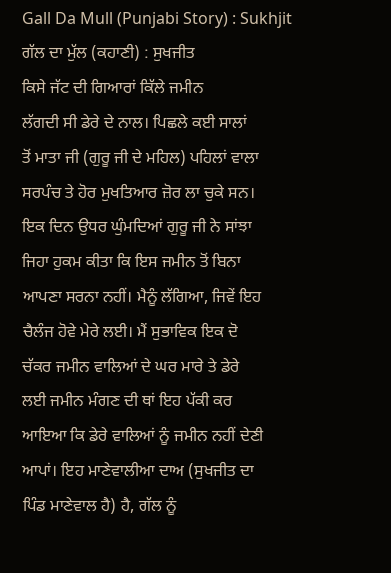Gall Da Mull (Punjabi Story) : Sukhjit
ਗੱਲ ਦਾ ਮੁੱਲ (ਕਹਾਣੀ) : ਸੁਖਜੀਤ
ਕਿਸੇ ਜੱਟ ਦੀ ਗਿਆਰਾਂ ਕਿੱਲੇ ਜਮੀਨ
ਲੱਗਦੀ ਸੀ ਡੇਰੇ ਦੇ ਨਾਲ। ਪਿਛਲੇ ਕਈ ਸਾਲਾਂ
ਤੋਂ ਮਾਤਾ ਜੀ (ਗੁਰੂ ਜੀ ਦੇ ਮਹਿਲ) ਪਹਿਲਾਂ ਵਾਲਾ
ਸਰਪੰਚ ਤੇ ਹੋਰ ਮੁਖਤਿਆਰ ਜ਼ੋਰ ਲਾ ਚੁਕੇ ਸਨ।
ਇਕ ਦਿਨ ਉਧਰ ਘੁੰਮਦਿਆਂ ਗੁਰੂ ਜੀ ਨੇ ਸਾਂਝਾ
ਜਿਹਾ ਹੁਕਮ ਕੀਤਾ ਕਿ ਇਸ ਜਮੀਨ ਤੋਂ ਬਿਨਾ
ਆਪਣਾ ਸਰਨਾ ਨਹੀਂ। ਮੈਨੂੰ ਲੱਗਿਆ, ਜਿਵੇਂ ਇਹ
ਚੈਲੰਜ ਹੋਵੇ ਮੇਰੇ ਲਈ। ਮੈਂ ਸੁਭਾਵਿਕ ਇਕ ਦੋ
ਚੱਕਰ ਜਮੀਨ ਵਾਲਿਆਂ ਦੇ ਘਰ ਮਾਰੇ ਤੇ ਡੇਰੇ
ਲਈ ਜਮੀਨ ਮੰਗਣ ਦੀ ਥਾਂ ਇਹ ਪੱਕੀ ਕਰ
ਆਇਆ ਕਿ ਡੇਰੇ ਵਾਲਿਆਂ ਨੂੰ ਜਮੀਨ ਨਹੀਂ ਦੇਣੀ
ਆਪਾਂ। ਇਹ ਮਾਣੇਵਾਲੀਆ ਦਾਅ (ਸੁਖਜੀਤ ਦਾ
ਪਿੰਡ ਮਾਣੇਵਾਲ ਹੈ) ਹੈ, ਗੱਲ ਨੂੰ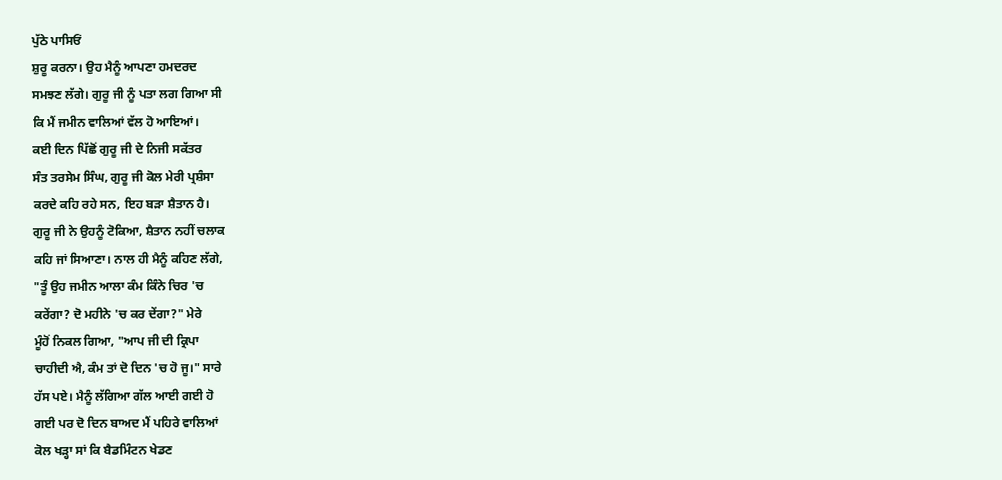ਪੁੱਠੇ ਪਾਸਿਓਂ
ਸ਼ੁਰੂ ਕਰਨਾ। ਉਹ ਮੈਨੂੰ ਆਪਣਾ ਹਮਦਰਦ
ਸਮਝਣ ਲੱਗੇ। ਗੁਰੂ ਜੀ ਨੂੰ ਪਤਾ ਲਗ ਗਿਆ ਸੀ
ਕਿ ਮੈਂ ਜਮੀਨ ਵਾਲਿਆਂ ਵੱਲ ਹੋ ਆਇਆਂ।
ਕਈ ਦਿਨ ਪਿੱਛੋਂ ਗੁਰੂ ਜੀ ਦੇ ਨਿਜੀ ਸਕੱਤਰ
ਸੰਤ ਤਰਸੇਮ ਸਿੰਘ, ਗੁਰੂ ਜੀ ਕੋਲ ਮੇਰੀ ਪ੍ਰਸ਼ੰਸਾ
ਕਰਦੇ ਕਹਿ ਰਹੇ ਸਨ, ਇਹ ਬੜਾ ਸ਼ੈਤਾਨ ਹੈ।
ਗੁਰੂ ਜੀ ਨੇ ਉਹਨੂੰ ਟੋਕਿਆ, ਸ਼ੈਤਾਨ ਨਹੀਂ ਚਲਾਕ
ਕਹਿ ਜਾਂ ਸਿਆਣਾ। ਨਾਲ ਹੀ ਮੈਨੂੰ ਕਹਿਣ ਲੱਗੇ,
"ਤੂੰ ਉਹ ਜਮੀਨ ਆਲਾ ਕੰਮ ਕਿੰਨੇ ਚਿਰ 'ਚ
ਕਰੇਂਗਾ? ਦੋ ਮਹੀਨੇ 'ਚ ਕਰ ਦੇਂਗਾ?" ਮੇਰੇ
ਮੂੰਹੋਂ ਨਿਕਲ ਗਿਆ, "ਆਪ ਜੀ ਦੀ ਕ੍ਰਿਪਾ
ਚਾਹੀਦੀ ਐ, ਕੰਮ ਤਾਂ ਦੋ ਦਿਨ 'ਚ ਹੋ ਜੂ।" ਸਾਰੇ
ਹੱਸ ਪਏ। ਮੈਨੂੰ ਲੱਗਿਆ ਗੱਲ ਆਈ ਗਈ ਹੋ
ਗਈ ਪਰ ਦੋ ਦਿਨ ਬਾਅਦ ਮੈਂ ਪਹਿਰੇ ਵਾਲਿਆਂ
ਕੋਲ ਖੜ੍ਹਾ ਸਾਂ ਕਿ ਬੈਡਮਿੰਟਨ ਖੇਡਣ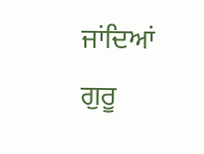ਜਾਂਦਿਆਂ
ਗੁਰੂ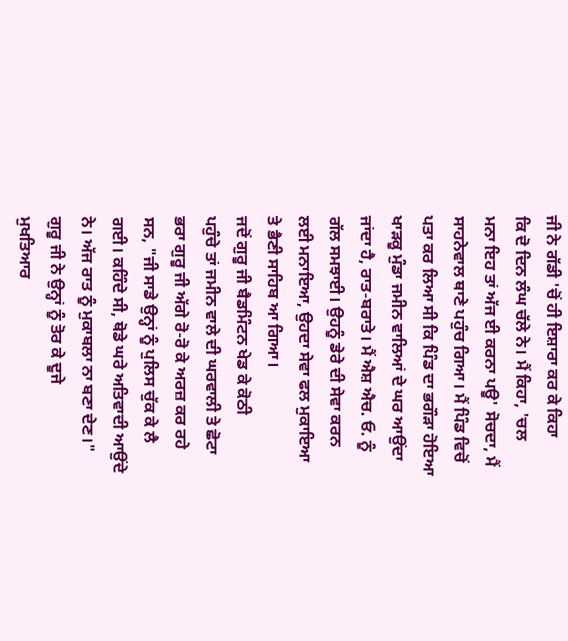ਜੀ ਨੇ ਗੱਡੀ 'ਚੋਂ ਹੀ ਇਸ਼ਾਰਾ ਕਰ ਕੇ ਕਿਹਾ
ਕਿ ਦੋ ਦਿਨ ਲੰਘ ਚੱਲੇ ਨੇ। ਮੈਂ ਕਿਹਾ, 'ਚਲ
ਮਨਾ ਇਹ ਤਾਂ ਅੱਜ ਈ ਕਰਨਾ ਪਊ' ਸੋਚਦਾ, ਮੈਂ
ਸਾਹਨੇਵਾਲ ਥਾਣੇ ਪਹੁੰਚ ਗਿਆ। ਮੈਂ ਪਿੰਡ ਵਿਚੋਂ
ਪਤਾ ਕਰ ਲਿਆ ਸੀ ਕਿ ਪਿੰਡ ਦਾ ਭਗੌੜਾ ਹੋਇਆ
ਖਾੜਕੂ ਮੁੰਡਾ ਜਮੀਨ ਵਾਲਿਆਂ ਦੇ ਘਰ ਆਉਂਦਾ
ਜਾਂਦਾ ਹੈ, ਰਾਤ-ਬਰਾਤੇ। ਮੈਂ ਐਸ਼ ਐਚ. ਓ. ਨੂੰ
ਗੱਲ ਸਮਝਾਈ। ਉਹਨੂੰ ਡੇਰੇ ਦੀ ਸੇਵਾ ਕਰਨ
ਲਈ ਮਨਾਇਆ, ਉਹਦਾ ਸੇਵਾ ਫਲ ਮੁਕਾਇਆ
ਤੇ ਭੈਣੀ ਸਾਹਿਬ ਆ ਗਿਆ।
ਜਦੋਂ ਗੁਰੂ ਜੀ ਬੈਡਮਿੰਟਨ ਖੇਡ ਕੇ ਕੋਠੀ
ਪਹੁੰਚੇ ਤਾਂ ਜਮੀਨ ਵਾਲੇ ਦੀ ਘਰਵਾਲੀ ਤੇ ਛੋਟਾ
ਭਰਾ ਗੁਰੂ ਜੀ ਅੱਗੇ ਰੋ-ਰੋ ਕੇ ਅਰਜ਼ ਕਰ ਰਹੇ
ਸਨ, "ਜੀ ਸਾਡੇ ਉਨ੍ਹਾਂ ਨੂੰ ਪੁਲਿਸ ਚੁੱਕ ਕੇ ਲੈ
ਗਈ। ਕਹਿੰਦੇ ਸੀ, ਥੋਡੇ ਘਰੇ ਅਤਿਵਾਦੀ ਆਉਂਦੇ
ਨੇ। ਅੱਜ ਰਾਤ ਨੂੰ ਮੁਕਾਬਲਾ ਨਾ ਬਣਾ ਦੇਣ।"
ਗੁਰੂ ਜੀ ਨੇ ਉਨ੍ਹਾਂ ਨੂੰ ਤੋਰ ਕੇ ਦੂਜੇ
ਮੁਖਤਿਆਰ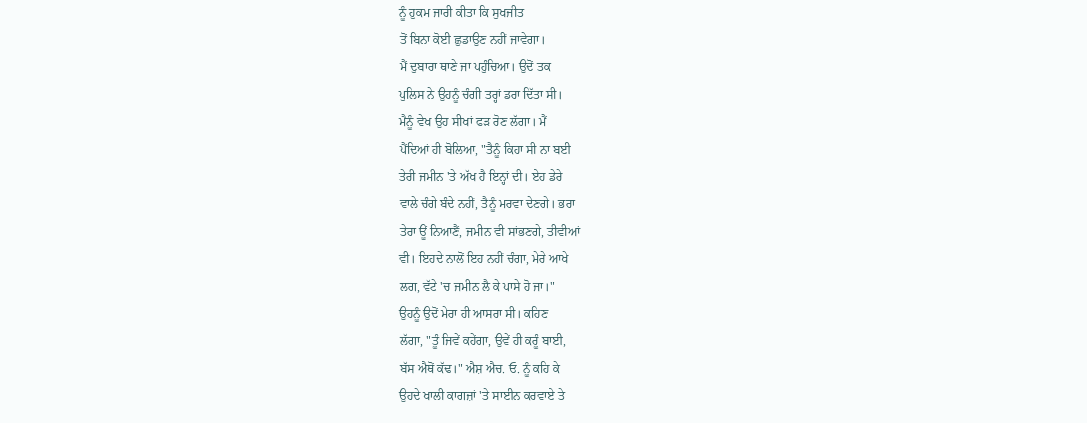ਨੂੰ ਹੁਕਮ ਜਾਰੀ ਕੀਤਾ ਕਿ ਸੁਖਜੀਤ
ਤੋਂ ਬਿਨਾ ਕੋਈ ਛੁਡਾਉਣ ਨਹੀਂ ਜਾਵੇਗਾ।
ਮੈਂ ਦੁਬਾਰਾ ਥਾਣੇ ਜਾ ਪਹੁੰਚਿਆ। ਉਦੋਂ ਤਕ
ਪੁਲਿਸ ਨੇ ਉਹਨੂੰ ਚੰਗੀ ਤਰ੍ਹਾਂ ਡਰਾ ਦਿੱਤਾ ਸੀ।
ਮੈਨੂੰ ਵੇਖ ਉਹ ਸੀਖਾਂ ਫੜ ਰੋਣ ਲੱਗਾ। ਮੈਂ
ਪੈਂਦਿਆਂ ਹੀ ਬੋਲਿਆ, "ਤੈਨੂੰ ਕਿਹਾ ਸੀ ਨਾ ਬਈ
ਤੇਰੀ ਜਮੀਨ 'ਤੇ ਅੱਖ ਹੈ ਇਨ੍ਹਾਂ ਦੀ। ਏਹ ਡੇਰੇ
ਵਾਲੇ ਚੰਗੇ ਬੰਦੇ ਨਹੀਂ, ਤੈਨੂੰ ਮਰਵਾ ਦੇਣਗੇ। ਭਰਾ
ਤੇਰਾ ਊਂ ਨਿਆਣੈਂ, ਜਮੀਨ ਵੀ ਸਾਂਭਣਗੇ, ਤੀਵੀਆਂ
ਵੀ। ਇਹਦੇ ਨਾਲੋਂ ਇਹ ਨਹੀਂ ਚੰਗਾ, ਮੇਰੇ ਆਖੇ
ਲਗ, ਵੱਟੇ 'ਚ ਜਮੀਨ ਲੈ ਕੇ ਪਾਸੇ ਹੋ ਜਾ।"
ਉਹਨੂੰ ਉਦੋਂ ਮੇਰਾ ਹੀ ਆਸਰਾ ਸੀ। ਕਹਿਣ
ਲੱਗਾ, "ਤੂੰ ਜਿਵੇਂ ਕਹੇਂਗਾ, ਉਵੇਂ ਹੀ ਕਰੂੰ ਬਾਈ,
ਬੱਸ ਐਥੋਂ ਕੱਢ।" ਐਸ਼ ਐਚ. ਓ. ਨੂੰ ਕਹਿ ਕੇ
ਉਹਦੇ ਖਾਲੀ ਕਾਗਜ਼ਾਂ 'ਤੇ ਸਾਈਨ ਕਰਵਾਏ ਤੇ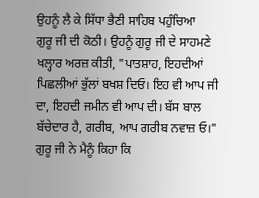ਉਹਨੂੰ ਲੈ ਕੇ ਸਿੱਧਾ ਭੈਣੀ ਸਾਹਿਬ ਪਹੁੰਚਿਆ
ਗੁਰੂ ਜੀ ਦੀ ਕੋਠੀ। ਉਹਨੂੰ ਗੁਰੂ ਜੀ ਦੇ ਸਾਹਮਣੇ
ਖਲ੍ਹਾਰ ਅਰਜ਼ ਕੀਤੀ, "ਪਾਤਸ਼ਾਹ, ਇਹਦੀਆਂ
ਪਿਛਲੀਆਂ ਭੁੱਲਾਂ ਬਖਸ਼ ਦਿਓ। ਇਹ ਵੀ ਆਪ ਜੀ
ਦਾ, ਇਹਦੀ ਜਮੀਨ ਵੀ ਆਪ ਦੀ। ਬੱਸ ਬਾਲ
ਬੱਚੇਦਾਰ ਹੈ, ਗਰੀਬ, ਆਪ ਗਰੀਬ ਨਵਾਜ਼ ਓ।"
ਗੁਰੂ ਜੀ ਨੇ ਮੈਨੂੰ ਕਿਹਾ ਕਿ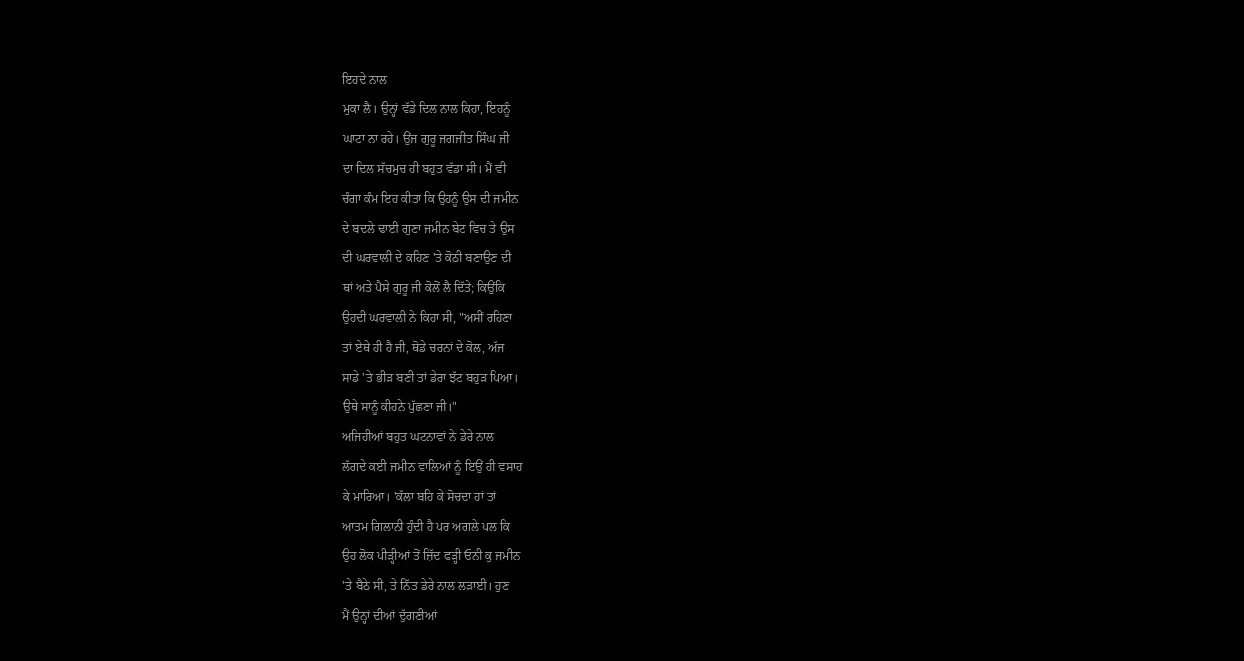ਇਹਦੇ ਨਾਲ
ਮੁਕਾ ਲੈ। ਉਨ੍ਹਾਂ ਵੱਡੇ ਦਿਲ ਨਾਲ ਕਿਹਾ, ਇਹਨੂੰ
ਘਾਟਾ ਨਾ ਰਹੇ। ਉਂਜ ਗੁਰੂ ਜਗਜੀਤ ਸਿੰਘ ਜੀ
ਦਾ ਦਿਲ ਸੱਚਮੁਚ ਹੀ ਬਹੁਤ ਵੱਡਾ ਸੀ। ਮੈਂ ਵੀ
ਚੰਗਾ ਕੰਮ ਇਹ ਕੀਤਾ ਕਿ ਉਹਨੂੰ ਉਸ ਦੀ ਜਮੀਨ
ਦੇ ਬਦਲੇ ਢਾਈ ਗੁਣਾ ਜਮੀਨ ਬੇਟ ਵਿਚ ਤੇ ਉਸ
ਦੀ ਘਰਵਾਲੀ ਦੇ ਕਹਿਣ 'ਤੇ ਕੋਠੀ ਬਣਾਉਣ ਦੀ
ਥਾਂ ਅਤੇ ਪੈਸੇ ਗੁਰੂ ਜੀ ਕੋਲੋਂ ਲੈ ਦਿੱਤੇ; ਕਿਉਂਕਿ
ਉਹਦੀ ਘਰਵਾਲੀ ਨੇ ਕਿਹਾ ਸੀ, "ਅਸੀਂ ਰਹਿਣਾ
ਤਾਂ ਏਥੇ ਹੀ ਹੈ ਜੀ, ਥੋਡੇ ਚਰਨਾਂ ਦੇ ਕੋਲ, ਅੱਜ
ਸਾਡੇ 'ਤੇ ਭੀੜ ਬਣੀ ਤਾਂ ਡੇਰਾ ਝੱਟ ਬਹੁੜ ਪਿਆ।
ਉਥੇ ਸਾਨੂੰ ਕੀਹਨੇ ਪੁੱਛਣਾ ਜੀ।"
ਅਜਿਹੀਆਂ ਬਹੁਤ ਘਟਨਾਵਾਂ ਨੇ ਡੇਰੇ ਨਾਲ
ਲੱਗਦੇ ਕਈ ਜਮੀਨ ਵਾਲਿਆਂ ਨੂੰ ਇਉਂ ਹੀ ਵਸਾਹ
ਕੇ ਮਾਰਿਆ। 'ਕੱਲਾ ਬਹਿ ਕੇ ਸੋਚਦਾ ਹਾਂ ਤਾਂ
ਆਤਮ ਗਿਲਾਨੀ ਹੁੰਦੀ ਹੈ ਪਰ ਅਗਲੇ ਪਲ ਕਿ
ਉਹ ਲੋਕ ਪੀੜ੍ਹੀਆਂ ਤੋਂ ਜ਼ਿੱਦ ਫੜ੍ਹੀ ਓਨੀ ਕੁ ਜਮੀਨ
'ਤੇ ਬੈਠੇ ਸੀ, ਤੇ ਨਿੱਤ ਡੇਰੇ ਨਾਲ ਲੜਾਈ। ਹੁਣ
ਮੈਂ ਉਨ੍ਹਾਂ ਦੀਆਂ ਦੁੱਗਣੀਆਂ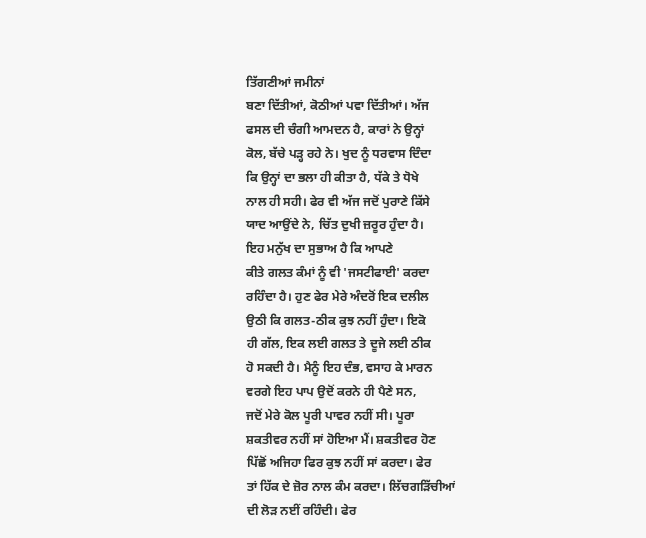ਤਿੱਗਣੀਆਂ ਜਮੀਨਾਂ
ਬਣਾ ਦਿੱਤੀਆਂ, ਕੋਠੀਆਂ ਪਵਾ ਦਿੱਤੀਆਂ। ਅੱਜ
ਫਸਲ ਦੀ ਚੰਗੀ ਆਮਦਨ ਹੈ, ਕਾਰਾਂ ਨੇ ਉਨ੍ਹਾਂ
ਕੋਲ, ਬੱਚੇ ਪੜ੍ਹ ਰਹੇ ਨੇ। ਖੁਦ ਨੂੰ ਧਰਵਾਸ ਦਿੰਦਾ
ਕਿ ਉਨ੍ਹਾਂ ਦਾ ਭਲਾ ਹੀ ਕੀਤਾ ਹੈ, ਧੱਕੇ ਤੇ ਧੋਖੇ
ਨਾਲ ਹੀ ਸਹੀ। ਫੇਰ ਵੀ ਅੱਜ ਜਦੋਂ ਪੁਰਾਣੇ ਕਿੱਸੇ
ਯਾਦ ਆਉਂਦੇ ਨੇ, ਚਿੱਤ ਦੁਖੀ ਜ਼ਰੂਰ ਹੁੰਦਾ ਹੈ।
ਇਹ ਮਨੁੱਖ ਦਾ ਸੁਭਾਅ ਹੈ ਕਿ ਆਪਣੇ
ਕੀਤੇ ਗਲਤ ਕੰਮਾਂ ਨੂੰ ਵੀ 'ਜਸਟੀਫਾਈ' ਕਰਦਾ
ਰਹਿੰਦਾ ਹੈ। ਹੁਣ ਫੇਰ ਮੇਰੇ ਅੰਦਰੋਂ ਇਕ ਦਲੀਲ
ਉਠੀ ਕਿ ਗਲਤ-ਠੀਕ ਕੁਝ ਨਹੀਂ ਹੁੰਦਾ। ਇਕੋ
ਹੀ ਗੱਲ, ਇਕ ਲਈ ਗਲਤ ਤੇ ਦੂਜੇ ਲਈ ਠੀਕ
ਹੋ ਸਕਦੀ ਹੈ। ਮੈਨੂੰ ਇਹ ਦੰਭ, ਵਸਾਹ ਕੇ ਮਾਰਨ
ਵਰਗੇ ਇਹ ਪਾਪ ਉਦੋਂ ਕਰਨੇ ਹੀ ਪੈਣੇ ਸਨ,
ਜਦੋਂ ਮੇਰੇ ਕੋਲ ਪੂਰੀ ਪਾਵਰ ਨਹੀਂ ਸੀ। ਪੂਰਾ
ਸ਼ਕਤੀਵਰ ਨਹੀਂ ਸਾਂ ਹੋਇਆ ਮੈਂ। ਸ਼ਕਤੀਵਰ ਹੋਣ
ਪਿੱਛੋਂ ਅਜਿਹਾ ਫਿਰ ਕੁਝ ਨਹੀਂ ਸਾਂ ਕਰਦਾ। ਫੇਰ
ਤਾਂ ਹਿੱਕ ਦੇ ਜ਼ੋਰ ਨਾਲ ਕੰਮ ਕਰਦਾ। ਲਿੱਚਗੜਿੱਚੀਆਂ
ਦੀ ਲੋੜ ਨਈਂ ਰਹਿੰਦੀ। ਫੇਰ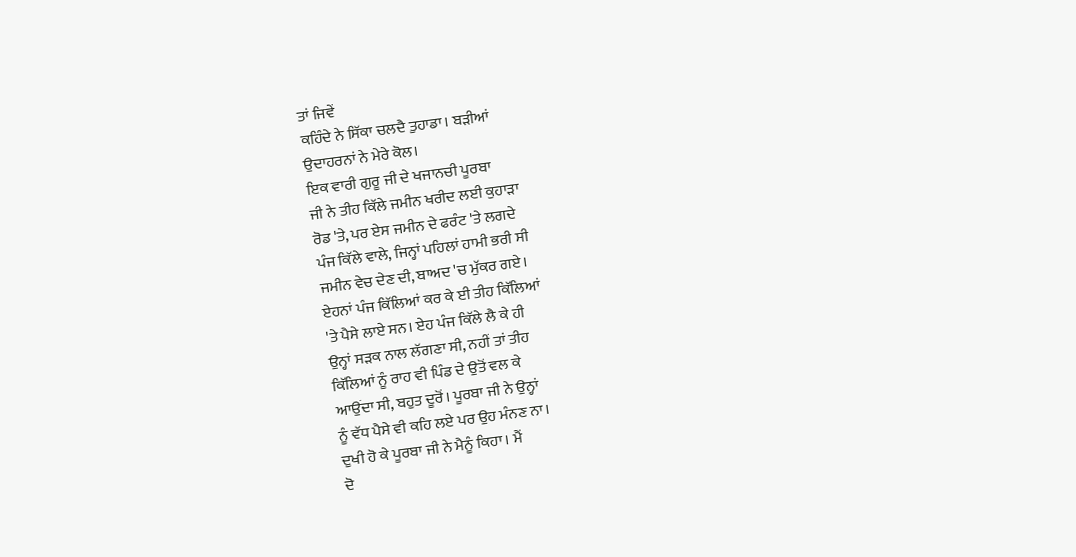ਤਾਂ ਜਿਵੇਂ
ਕਹਿੰਦੇ ਨੇ ਸਿੱਕਾ ਚਲਦੈ ਤੁਹਾਡਾ। ਬੜੀਆਂ
ਉਦਾਹਰਨਾਂ ਨੇ ਮੇਰੇ ਕੋਲ।
ਇਕ ਵਾਰੀ ਗੁਰੂ ਜੀ ਦੇ ਖਜਾਨਚੀ ਪੂਰਬਾ
ਜੀ ਨੇ ਤੀਹ ਕਿੱਲੇ ਜਮੀਨ ਖਰੀਦ ਲਈ ਕੁਹਾੜਾ
ਰੋਡ 'ਤੇ, ਪਰ ਏਸ ਜਮੀਨ ਦੇ ਫਰੰਟ 'ਤੇ ਲਗਦੇ
ਪੰਜ ਕਿੱਲੇ ਵਾਲੇ, ਜਿਨ੍ਹਾਂ ਪਹਿਲਾਂ ਹਾਮੀ ਭਰੀ ਸੀ
ਜਮੀਨ ਵੇਚ ਦੇਣ ਦੀ, ਬਾਅਦ 'ਚ ਮੁੱਕਰ ਗਏ।
ਏਹਨਾਂ ਪੰਜ ਕਿੱਲਿਆਂ ਕਰ ਕੇ ਈ ਤੀਹ ਕਿੱਲਿਆਂ
'ਤੇ ਪੈਸੇ ਲਾਏ ਸਨ। ਏਹ ਪੰਜ ਕਿੱਲੇ ਲੈ ਕੇ ਹੀ
ਉਨ੍ਹਾਂ ਸੜਕ ਨਾਲ ਲੱਗਣਾ ਸੀ, ਨਹੀਂ ਤਾਂ ਤੀਹ
ਕਿੱਲਿਆਂ ਨੂੰ ਰਾਹ ਵੀ ਪਿੰਡ ਦੇ ਉਤੋਂ ਵਲ ਕੇ
ਆਉਂਦਾ ਸੀ, ਬਹੁਤ ਦੂਰੋਂ। ਪੂਰਬਾ ਜੀ ਨੇ ਉਨ੍ਹਾਂ
ਨੂੰ ਵੱਧ ਪੈਸੇ ਵੀ ਕਹਿ ਲਏ ਪਰ ਉਹ ਮੰਨਣ ਨਾ।
ਦੁਖੀ ਹੋ ਕੇ ਪੂਰਬਾ ਜੀ ਨੇ ਮੈਨੂੰ ਕਿਹਾ। ਮੈਂ
ਦੋ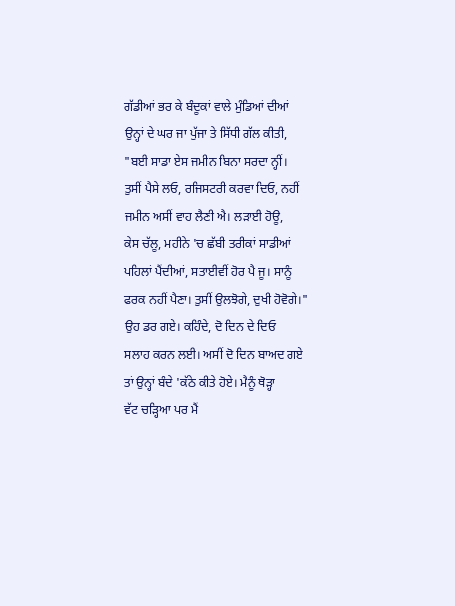ਗੱਡੀਆਂ ਭਰ ਕੇ ਬੰਦੂਕਾਂ ਵਾਲੇ ਮੁੰਡਿਆਂ ਦੀਆਂ
ਉਨ੍ਹਾਂ ਦੇ ਘਰ ਜਾ ਪੁੱਜਾ ਤੇ ਸਿੱਧੀ ਗੱਲ ਕੀਤੀ,
"ਬਈ ਸਾਡਾ ਏਸ ਜਮੀਨ ਬਿਨਾ ਸਰਦਾ ਨ੍ਹੀਂ।
ਤੁਸੀਂ ਪੈਸੇ ਲਓ, ਰਜਿਸਟਰੀ ਕਰਵਾ ਦਿਓ, ਨਹੀਂ
ਜਮੀਨ ਅਸੀਂ ਵਾਹ ਲੈਣੀ ਐ। ਲੜਾਈ ਹੋਊ,
ਕੇਸ ਚੱਲੂ, ਮਹੀਨੇ 'ਚ ਛੱਬੀ ਤਰੀਕਾਂ ਸਾਡੀਆਂ
ਪਹਿਲਾਂ ਪੈਂਦੀਆਂ, ਸਤਾਈਵੀਂ ਹੋਰ ਪੈ ਜੂ। ਸਾਨੂੰ
ਫਰਕ ਨਹੀਂ ਪੈਣਾ। ਤੁਸੀਂ ਉਲਝੋਗੇ, ਦੁਖੀ ਹੋਵੋਗੇ।"
ਉਹ ਡਰ ਗਏ। ਕਹਿੰਦੇ, ਦੋ ਦਿਨ ਦੇ ਦਿਓ
ਸਲਾਹ ਕਰਨ ਲਈ। ਅਸੀਂ ਦੋ ਦਿਨ ਬਾਅਦ ਗਏ
ਤਾਂ ਉਨ੍ਹਾਂ ਬੰਦੇ 'ਕੱਠੇ ਕੀਤੇ ਹੋਏ। ਮੈਨੂੰ ਥੋੜ੍ਹਾ
ਵੱਟ ਚੜ੍ਹਿਆ ਪਰ ਮੈਂ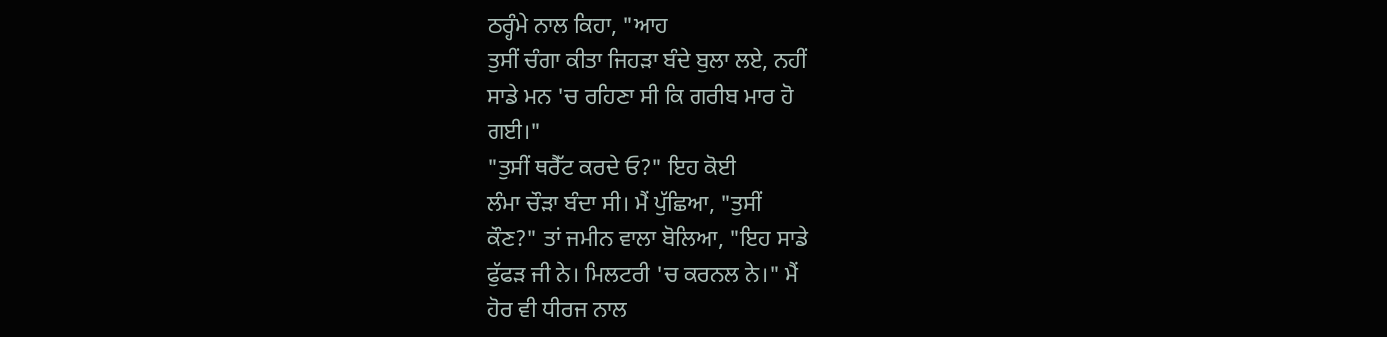ਠਰ੍ਹੰਮੇ ਨਾਲ ਕਿਹਾ, "ਆਹ
ਤੁਸੀਂ ਚੰਗਾ ਕੀਤਾ ਜਿਹੜਾ ਬੰਦੇ ਬੁਲਾ ਲਏ, ਨਹੀਂ
ਸਾਡੇ ਮਨ 'ਚ ਰਹਿਣਾ ਸੀ ਕਿ ਗਰੀਬ ਮਾਰ ਹੋ
ਗਈ।"
"ਤੁਸੀਂ ਥਰੈੱਟ ਕਰਦੇ ਓ?" ਇਹ ਕੋਈ
ਲੰਮਾ ਚੌੜਾ ਬੰਦਾ ਸੀ। ਮੈਂ ਪੁੱਛਿਆ, "ਤੁਸੀਂ
ਕੌਣ?" ਤਾਂ ਜਮੀਨ ਵਾਲਾ ਬੋਲਿਆ, "ਇਹ ਸਾਡੇ
ਫੁੱਫੜ ਜੀ ਨੇ। ਮਿਲਟਰੀ 'ਚ ਕਰਨਲ ਨੇ।" ਮੈਂ
ਹੋਰ ਵੀ ਧੀਰਜ ਨਾਲ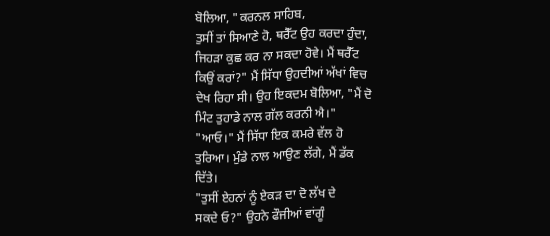ਬੋਲਿਆ, "ਕਰਨਲ ਸਾਹਿਬ,
ਤੁਸੀਂ ਤਾਂ ਸਿਆਣੇ ਹੋ, ਥਰੈੱਟ ਉਹ ਕਰਦਾ ਹੁੰਦਾ,
ਜਿਹੜਾ ਕੁਛ ਕਰ ਨਾ ਸਕਦਾ ਹੋਵੇ। ਮੈਂ ਥਰੈੱਟ
ਕਿਉਂ ਕਰਾਂ?" ਮੈਂ ਸਿੱਧਾ ਉਹਦੀਆਂ ਅੱਖਾਂ ਵਿਚ
ਦੇਖ ਰਿਹਾ ਸੀ। ਉਹ ਇਕਦਮ ਬੋਲਿਆ, "ਮੈਂ ਦੋ
ਮਿੰਟ ਤੁਹਾਡੇ ਨਾਲ ਗੱਲ ਕਰਨੀ ਐ।"
"ਆਓ।" ਮੈਂ ਸਿੱਧਾ ਇਕ ਕਮਰੇ ਵੱਲ ਹੋ
ਤੁਰਿਆ। ਮੁੰਡੇ ਨਾਲ ਆਉਣ ਲੱਗੇ, ਮੈਂ ਡੱਕ
ਦਿੱਤੇ।
"ਤੁਸੀਂ ਏਹਨਾਂ ਨੂੰ ਏਕੜ ਦਾ ਦੋ ਲੱਖ ਦੇ
ਸਕਦੇ ਓ?" ਉਹਨੇ ਫੌਜੀਆਂ ਵਾਂਗੂੰ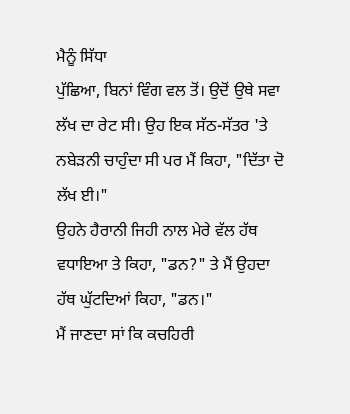ਮੈਨੂੰ ਸਿੱਧਾ
ਪੁੱਛਿਆ, ਬਿਨਾਂ ਵਿੰਗ ਵਲ ਤੋਂ। ਉਦੋਂ ਉਥੇ ਸਵਾ
ਲੱਖ ਦਾ ਰੇਟ ਸੀ। ਉਹ ਇਕ ਸੱਠ-ਸੱਤਰ 'ਤੇ
ਨਬੇੜਨੀ ਚਾਹੁੰਦਾ ਸੀ ਪਰ ਮੈਂ ਕਿਹਾ, "ਦਿੱਤਾ ਦੋ
ਲੱਖ ਈ।"
ਉਹਨੇ ਹੈਰਾਨੀ ਜਿਹੀ ਨਾਲ ਮੇਰੇ ਵੱਲ ਹੱਥ
ਵਧਾਇਆ ਤੇ ਕਿਹਾ, "ਡਨ?" ਤੇ ਮੈਂ ਉਹਦਾ
ਹੱਥ ਘੁੱਟਦਿਆਂ ਕਿਹਾ, "ਡਨ।"
ਮੈਂ ਜਾਣਦਾ ਸਾਂ ਕਿ ਕਚਹਿਰੀ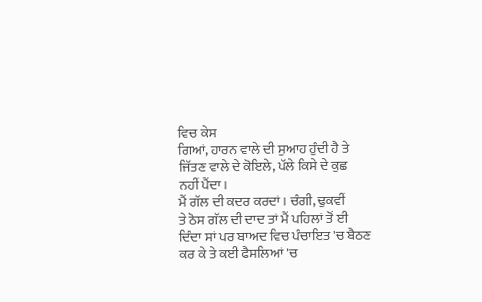ਵਿਚ ਕੇਸ
ਗਿਆਂ, ਹਾਰਨ ਵਾਲੇ ਦੀ ਸੁਆਹ ਹੁੰਦੀ ਹੈ ਤੇ
ਜਿੱਤਣ ਵਾਲੇ ਦੇ ਕੋਇਲੇ, ਪੱਲੇ ਕਿਸੇ ਦੇ ਕੁਛ
ਨਹੀਂ ਪੈਂਦਾ।
ਮੈਂ ਗੱਲ ਦੀ ਕਦਰ ਕਰਦਾਂ। ਚੰਗੀ, ਢੁਕਵੀਂ
ਤੇ ਠੋਸ ਗੱਲ ਦੀ ਦਾਦ ਤਾਂ ਮੈਂ ਪਹਿਲਾਂ ਤੋਂ ਈ
ਦਿੰਦਾ ਸਾਂ ਪਰ ਬਾਅਦ ਵਿਚ ਪੰਚਾਇਤ 'ਚ ਬੈਠਣ
ਕਰ ਕੇ ਤੇ ਕਈ ਫੈਸਲਿਆਂ 'ਚ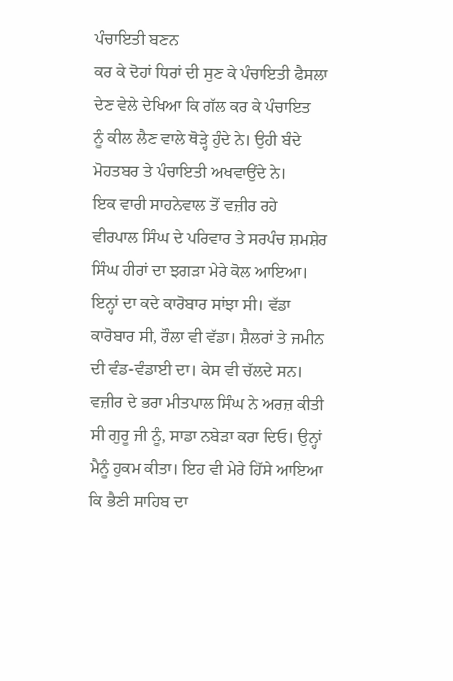ਪੰਚਾਇਤੀ ਬਣਨ
ਕਰ ਕੇ ਦੋਹਾਂ ਧਿਰਾਂ ਦੀ ਸੁਣ ਕੇ ਪੰਚਾਇਤੀ ਫੈਸਲਾ
ਦੇਣ ਵੇਲੇ ਦੇਖਿਆ ਕਿ ਗੱਲ ਕਰ ਕੇ ਪੰਚਾਇਤ
ਨੂੰ ਕੀਲ ਲੈਣ ਵਾਲੇ ਥੋੜ੍ਹੇ ਹੁੰਦੇ ਨੇ। ਉਹੀ ਬੰਦੇ
ਮੋਹਤਬਰ ਤੇ ਪੰਚਾਇਤੀ ਅਖਵਾਉਂਦੇ ਨੇ।
ਇਕ ਵਾਰੀ ਸਾਹਨੇਵਾਲ ਤੋਂ ਵਜ਼ੀਰ ਰਹੇ
ਵੀਰਪਾਲ ਸਿੰਘ ਦੇ ਪਰਿਵਾਰ ਤੇ ਸਰਪੰਚ ਸ਼ਮਸ਼ੇਰ
ਸਿੰਘ ਹੀਰਾਂ ਦਾ ਝਗੜਾ ਮੇਰੇ ਕੋਲ ਆਇਆ।
ਇਨ੍ਹਾਂ ਦਾ ਕਦੇ ਕਾਰੋਬਾਰ ਸਾਂਝਾ ਸੀ। ਵੱਡਾ
ਕਾਰੋਬਾਰ ਸੀ, ਰੌਲਾ ਵੀ ਵੱਡਾ। ਸ਼ੈਲਰਾਂ ਤੇ ਜਮੀਨ
ਦੀ ਵੰਡ-ਵੰਡਾਈ ਦਾ। ਕੇਸ ਵੀ ਚੱਲਦੇ ਸਨ।
ਵਜ਼ੀਰ ਦੇ ਭਰਾ ਮੀਤਪਾਲ ਸਿੰਘ ਨੇ ਅਰਜ਼ ਕੀਤੀ
ਸੀ ਗੁਰੂ ਜੀ ਨੂੰ, ਸਾਡਾ ਨਬੇੜਾ ਕਰਾ ਦਿਓ। ਉਨ੍ਹਾਂ
ਮੈਨੂੰ ਹੁਕਮ ਕੀਤਾ। ਇਹ ਵੀ ਮੇਰੇ ਹਿੱਸੇ ਆਇਆ
ਕਿ ਭੈਣੀ ਸਾਹਿਬ ਦਾ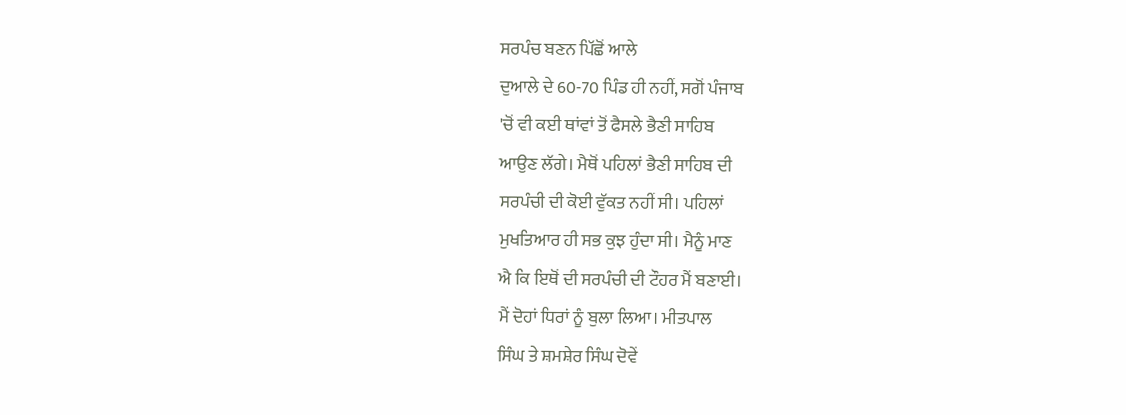ਸਰਪੰਚ ਬਣਨ ਪਿੱਛੋਂ ਆਲੇ
ਦੁਆਲੇ ਦੇ 60-70 ਪਿੰਡ ਹੀ ਨਹੀਂ, ਸਗੋਂ ਪੰਜਾਬ
'ਚੋਂ ਵੀ ਕਈ ਥਾਂਵਾਂ ਤੋਂ ਫੈਸਲੇ ਭੈਣੀ ਸਾਹਿਬ
ਆਉਣ ਲੱਗੇ। ਮੈਥੋਂ ਪਹਿਲਾਂ ਭੈਣੀ ਸਾਹਿਬ ਦੀ
ਸਰਪੰਚੀ ਦੀ ਕੋਈ ਵੁੱਕਤ ਨਹੀਂ ਸੀ। ਪਹਿਲਾਂ
ਮੁਖਤਿਆਰ ਹੀ ਸਭ ਕੁਝ ਹੁੰਦਾ ਸੀ। ਮੈਨੂੰ ਮਾਣ
ਐ ਕਿ ਇਥੋਂ ਦੀ ਸਰਪੰਚੀ ਦੀ ਟੌਹਰ ਮੈਂ ਬਣਾਈ।
ਮੈਂ ਦੋਹਾਂ ਧਿਰਾਂ ਨੂੰ ਬੁਲਾ ਲਿਆ। ਮੀਤਪਾਲ
ਸਿੰਘ ਤੇ ਸ਼ਮਸ਼ੇਰ ਸਿੰਘ ਦੋਵੇਂ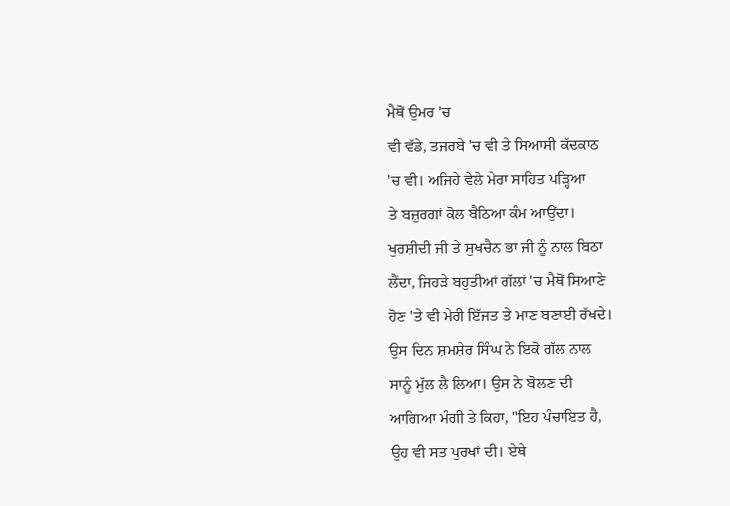ਮੈਥੋਂ ਉਮਰ 'ਚ
ਵੀ ਵੱਡੇ, ਤਜਰਬੇ 'ਚ ਵੀ ਤੇ ਸਿਆਸੀ ਕੱਦਕਾਠ
'ਚ ਵੀ। ਅਜਿਹੇ ਵੇਲੇ ਮੇਰਾ ਸਾਹਿਤ ਪੜ੍ਹਿਆ
ਤੇ ਬਜ਼ੁਰਗਾਂ ਕੋਲ ਬੈਠਿਆ ਕੰਮ ਆਉਂਦਾ।
ਖੁਰਸ਼ੀਦੀ ਜੀ ਤੇ ਸੁਖਚੈਨ ਭਾ ਜੀ ਨੂੰ ਨਾਲ ਬਿਠਾ
ਲੈਂਦਾ, ਜਿਹੜੇ ਬਹੁਤੀਆਂ ਗੱਲਾਂ 'ਚ ਮੈਥੋਂ ਸਿਆਣੇ
ਹੋਣ 'ਤੇ ਵੀ ਮੇਰੀ ਇੱਜਤ ਤੇ ਮਾਣ ਬਣਾਈ ਰੱਖਦੇ।
ਉਸ ਦਿਨ ਸ਼ਮਸ਼ੇਰ ਸਿੰਘ ਨੇ ਇਕੋ ਗੱਲ ਨਾਲ
ਸਾਨੂੰ ਮੁੱਲ ਲੈ ਲਿਆ। ਉਸ ਨੇ ਬੋਲਣ ਦੀ
ਆਗਿਆ ਮੰਗੀ ਤੇ ਕਿਹਾ, "ਇਹ ਪੰਚਾਇਤ ਹੈ,
ਉਹ ਵੀ ਸਤ ਪੁਰਖਾਂ ਦੀ। ਏਥੇ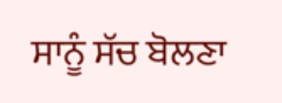ਸਾਨੂੰ ਸੱਚ ਬੋਲਣਾ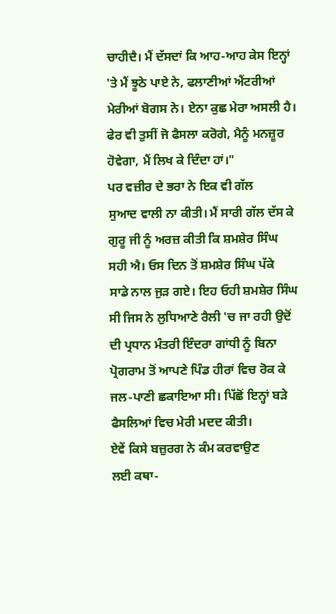ਚਾਹੀਦੈ। ਮੈਂ ਦੱਸਦਾਂ ਕਿ ਆਹ-ਆਹ ਕੇਸ ਇਨ੍ਹਾਂ
'ਤੇ ਮੈਂ ਝੂਠੇ ਪਾਏ ਨੇ, ਫਲਾਣੀਆਂ ਐਂਟਰੀਆਂ
ਮੇਰੀਆਂ ਬੋਗਸ ਨੇ। ਏਨਾ ਕੁਛ ਮੇਰਾ ਅਸਲੀ ਹੈ।
ਫੇਰ ਵੀ ਤੁਸੀਂ ਜੋ ਫੈਸਲਾ ਕਰੋਗੇ, ਮੈਨੂੰ ਮਨਜ਼ੂਰ
ਹੋਵੇਗਾ, ਮੈਂ ਲਿਖ ਕੇ ਦਿੰਦਾ ਹਾਂ।"
ਪਰ ਵਜ਼ੀਰ ਦੇ ਭਰਾ ਨੇ ਇਕ ਵੀ ਗੱਲ
ਸੁਆਦ ਵਾਲੀ ਨਾ ਕੀਤੀ। ਮੈਂ ਸਾਰੀ ਗੱਲ ਦੱਸ ਕੇ
ਗੁਰੂ ਜੀ ਨੂੰ ਅਰਜ਼ ਕੀਤੀ ਕਿ ਸ਼ਮਸ਼ੇਰ ਸਿੰਘ
ਸਹੀ ਐ। ਓਸ ਦਿਨ ਤੋਂ ਸ਼ਮਸ਼ੇਰ ਸਿੰਘ ਪੱਕੇ
ਸਾਡੇ ਨਾਲ ਜੁੜ ਗਏ। ਇਹ ਓਹੀ ਸ਼ਮਸ਼ੇਰ ਸਿੰਘ
ਸੀ ਜਿਸ ਨੇ ਲੁਧਿਆਣੇ ਰੈਲੀ 'ਚ ਜਾ ਰਹੀ ਉਦੋਂ
ਦੀ ਪ੍ਰਧਾਨ ਮੰਤਰੀ ਇੰਦਰਾ ਗਾਂਧੀ ਨੂੰ ਬਿਨਾ
ਪ੍ਰੋਗਰਾਮ ਤੋਂ ਆਪਣੇ ਪਿੰਡ ਹੀਰਾਂ ਵਿਚ ਰੋਕ ਕੇ
ਜਲ-ਪਾਣੀ ਛਕਾਇਆ ਸੀ। ਪਿੱਛੋਂ ਇਨ੍ਹਾਂ ਬੜੇ
ਫੈਸਲਿਆਂ ਵਿਚ ਮੇਰੀ ਮਦਦ ਕੀਤੀ।
ਏਵੇਂ ਕਿਸੇ ਬਜ਼ੁਰਗ ਨੇ ਕੰਮ ਕਰਵਾਉਣ
ਲਈ ਕਥਾ-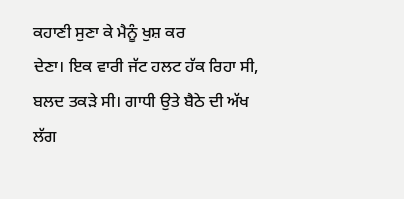ਕਹਾਣੀ ਸੁਣਾ ਕੇ ਮੈਨੂੰ ਖੁਸ਼ ਕਰ
ਦੇਣਾ। ਇਕ ਵਾਰੀ ਜੱਟ ਹਲਟ ਹੱਕ ਰਿਹਾ ਸੀ,
ਬਲਦ ਤਕੜੇ ਸੀ। ਗਾਧੀ ਉਤੇ ਬੈਠੇ ਦੀ ਅੱਖ
ਲੱਗ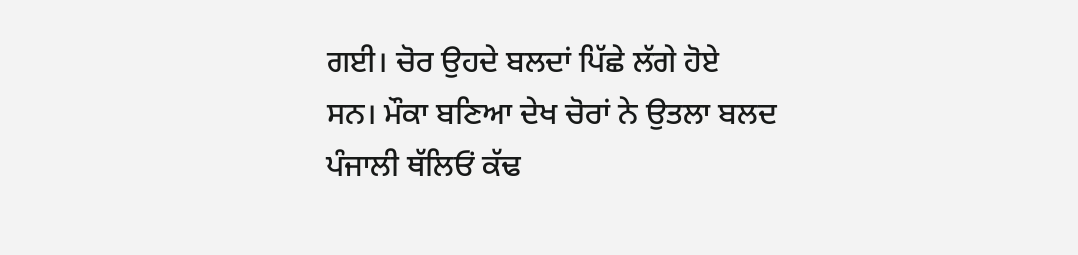ਗਈ। ਚੋਰ ਉਹਦੇ ਬਲਦਾਂ ਪਿੱਛੇ ਲੱਗੇ ਹੋਏ
ਸਨ। ਮੌਕਾ ਬਣਿਆ ਦੇਖ ਚੋਰਾਂ ਨੇ ਉਤਲਾ ਬਲਦ
ਪੰਜਾਲੀ ਥੱਲਿਓਂ ਕੱਢ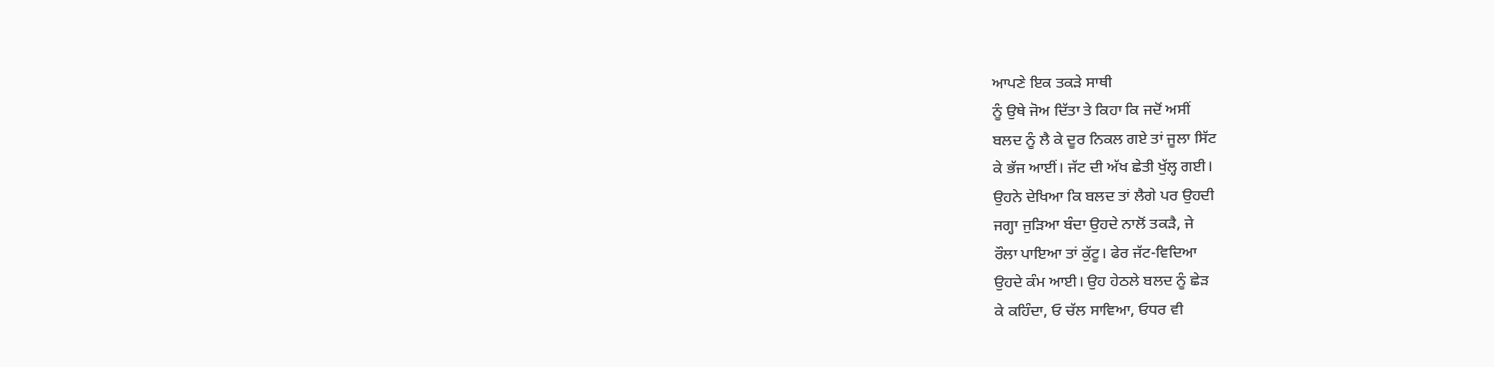ਆਪਣੇ ਇਕ ਤਕੜੇ ਸਾਥੀ
ਨੂੰ ਉਥੇ ਜੋਅ ਦਿੱਤਾ ਤੇ ਕਿਹਾ ਕਿ ਜਦੋਂ ਅਸੀਂ
ਬਲਦ ਨੂੰ ਲੈ ਕੇ ਦੂਰ ਨਿਕਲ ਗਏ ਤਾਂ ਜੂਲਾ ਸਿੱਟ
ਕੇ ਭੱਜ ਆਈਂ। ਜੱਟ ਦੀ ਅੱਖ ਛੇਤੀ ਖੁੱਲ੍ਹ ਗਈ।
ਉਹਨੇ ਦੇਖਿਆ ਕਿ ਬਲਦ ਤਾਂ ਲੈਗੇ ਪਰ ਉਹਦੀ
ਜਗ੍ਹਾ ਜੁੜਿਆ ਬੰਦਾ ਉਹਦੇ ਨਾਲੋਂ ਤਕੜੈ, ਜੇ
ਰੌਲਾ ਪਾਇਆ ਤਾਂ ਕੁੱਟੂ। ਫੇਰ ਜੱਟ-ਵਿਦਿਆ
ਉਹਦੇ ਕੰਮ ਆਈ। ਉਹ ਹੇਠਲੇ ਬਲਦ ਨੂੰ ਛੇੜ
ਕੇ ਕਹਿੰਦਾ, ਓ ਚੱਲ ਸਾਵਿਆ, ਓਧਰ ਵੀ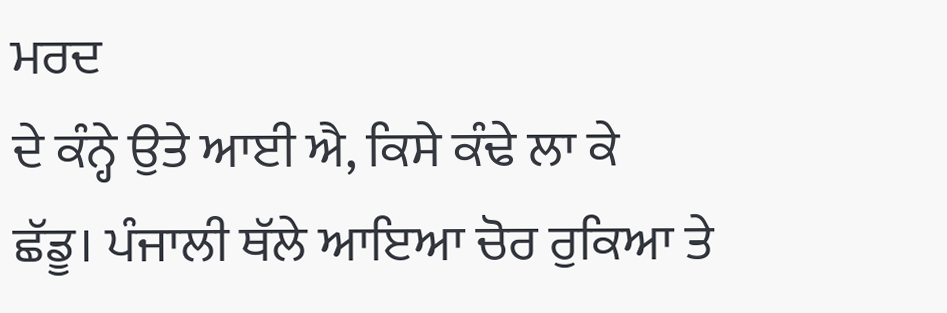ਮਰਦ
ਦੇ ਕੰਨ੍ਹੇ ਉਤੇ ਆਈ ਐ, ਕਿਸੇ ਕੰਢੇ ਲਾ ਕੇ
ਛੱਡੂ। ਪੰਜਾਲੀ ਥੱਲੇ ਆਇਆ ਚੋਰ ਰੁਕਿਆ ਤੇ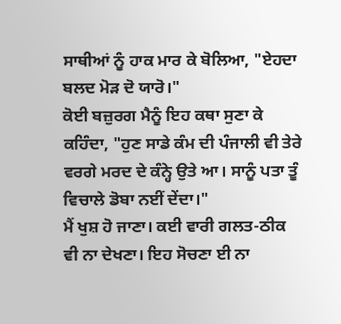ਸਾਥੀਆਂ ਨੂੰ ਹਾਕ ਮਾਰ ਕੇ ਬੋਲਿਆ, "ਏਹਦਾ
ਬਲਦ ਮੋੜ ਦੋ ਯਾਰੋ।"
ਕੋਈ ਬਜ਼ੁਰਗ ਮੈਨੂੰ ਇਹ ਕਥਾ ਸੁਣਾ ਕੇ
ਕਹਿੰਦਾ, "ਹੁਣ ਸਾਡੇ ਕੰਮ ਦੀ ਪੰਜਾਲੀ ਵੀ ਤੇਰੇ
ਵਰਗੇ ਮਰਦ ਦੇ ਕੰਨ੍ਹੇ ਉਤੇ ਆ। ਸਾਨੂੰ ਪਤਾ ਤੂੰ
ਵਿਚਾਲੇ ਡੋਬਾ ਨਈਂ ਦੇਂਦਾ।"
ਮੈਂ ਖੁਸ਼ ਹੋ ਜਾਣਾ। ਕਈ ਵਾਰੀ ਗਲਤ-ਠੀਕ
ਵੀ ਨਾ ਦੇਖਣਾ। ਇਹ ਸੋਚਣਾ ਈ ਨਾ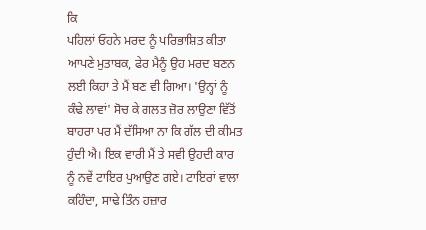ਕਿ
ਪਹਿਲਾਂ ਓਹਨੇ ਮਰਦ ਨੂੰ ਪਰਿਭਾਸ਼ਿਤ ਕੀਤਾ
ਆਪਣੇ ਮੁਤਾਬਕ, ਫੇਰ ਮੈਨੂੰ ਉਹ ਮਰਦ ਬਣਨ
ਲਈ ਕਿਹਾ ਤੇ ਮੈਂ ਬਣ ਵੀ ਗਿਆ। 'ਉਨ੍ਹਾਂ ਨੂੰ
ਕੰਢੇ ਲਾਵਾਂ' ਸੋਚ ਕੇ ਗਲਤ ਜ਼ੋਰ ਲਾਉਣਾ ਵਿੱਤੋਂ
ਬਾਹਰਾ ਪਰ ਮੈਂ ਦੱਸਿਆ ਨਾ ਕਿ ਗੱਲ ਦੀ ਕੀਮਤ
ਹੁੰਦੀ ਐ। ਇਕ ਵਾਰੀ ਮੈਂ ਤੇ ਸਵੀ ਉਹਦੀ ਕਾਰ
ਨੂੰ ਨਵੇਂ ਟਾਇਰ ਪੁਆਉਣ ਗਏ। ਟਾਇਰਾਂ ਵਾਲਾ
ਕਹਿੰਦਾ, ਸਾਢੇ ਤਿੰਨ ਹਜ਼ਾਰ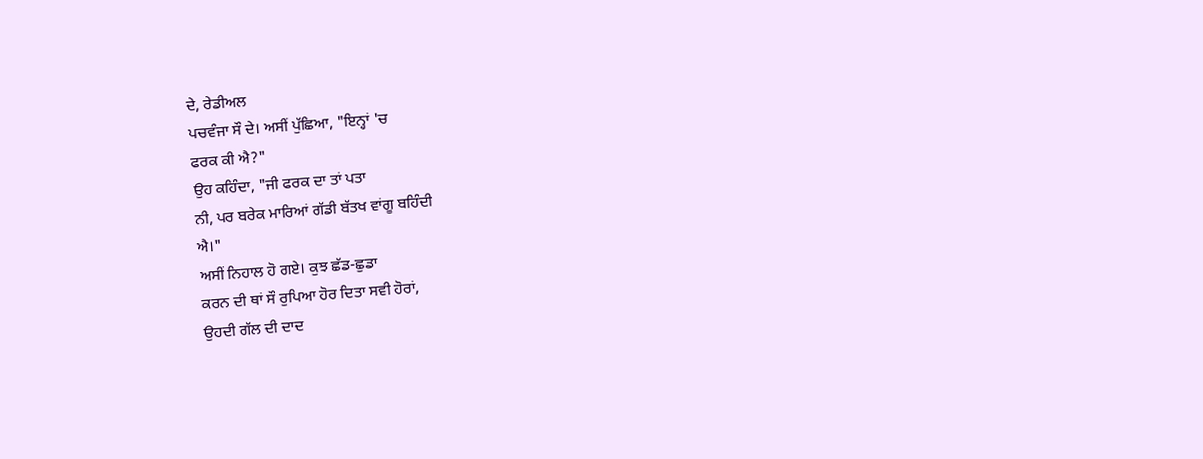ਦੇ, ਰੇਡੀਅਲ
ਪਚਵੰਜਾ ਸੌ ਦੇ। ਅਸੀਂ ਪੁੱਛਿਆ, "ਇਨ੍ਹਾਂ 'ਚ
ਫਰਕ ਕੀ ਐ?"
ਉਹ ਕਹਿੰਦਾ, "ਜੀ ਫਰਕ ਦਾ ਤਾਂ ਪਤਾ
ਨੀ, ਪਰ ਬਰੇਕ ਮਾਰਿਆਂ ਗੱਡੀ ਬੱਤਖ ਵਾਂਗੂ ਬਹਿੰਦੀ
ਐ।"
ਅਸੀਂ ਨਿਹਾਲ ਹੋ ਗਏ। ਕੁਝ ਛੱਡ-ਛੁਡਾ
ਕਰਨ ਦੀ ਥਾਂ ਸੌ ਰੁਪਿਆ ਹੋਰ ਦਿਤਾ ਸਵੀ ਹੋਰਾਂ,
ਉਹਦੀ ਗੱਲ ਦੀ ਦਾਦ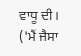ਵਾਧੂ ਦੀ।
('ਮੈਂ ਜੈਸਾ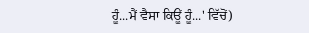ਹੂੰ...ਮੈਂ ਵੈਸਾ ਕਿਊਂ ਹੂੰ...' ਵਿੱਚੋਂ)